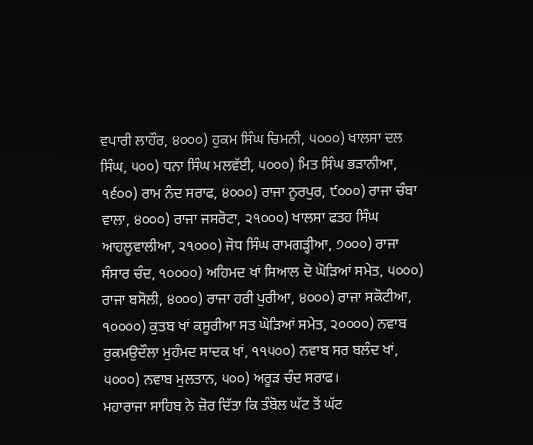ਵਪਾਰੀ ਲਾਹੌਰ, ੪੦੦੦) ਹੁਕਮ ਸਿੰਘ ਚਿਮਨੀ, ੫੦੦੦) ਖਾਲਸਾ ਦਲ ਸਿੰਘ, ੫੦੦) ਧਨਾ ਸਿੰਘ ਮਲਵੱਈ, ੫੦੦੦) ਮਿਤ ਸਿੰਘ ਭੜਾਨੀਆ, ੧੬੦੦) ਰਾਮ ਨੰਦ ਸਰਾਫ, ੪੦੦੦) ਰਾਜਾ ਨੂਰਪੁਰ, ੯੦੦੦) ਰਾਜਾ ਚੰਬਾ ਵਾਲਾ, ੪੦੦੦) ਰਾਜਾ ਜਸਰੋਟਾ, ੨੧੦੦੦) ਖਾਲਸਾ ਫਤਹ ਸਿੰਘ ਆਹਲੂਵਾਲੀਆ, ੨੧੦੦੦) ਜੋਧ ਸਿੰਘ ਰਾਮਗੜ੍ਹੀਆ, ੭੦੦੦) ਰਾਜਾ ਸੰਸਾਰ ਚੰਦ, ੧੦੦੦੦) ਅਹਿਮਦ ਖਾਂ ਸਿਆਲ ਦੋ ਘੋੜਿਆਂ ਸਮੇਤ, ੫੦੦੦) ਰਾਜਾ ਬਸੋਲੀ, ੪੦੦੦) ਰਾਜਾ ਹਰੀ ਪੁਰੀਆ, ੪੦੦੦) ਰਾਜਾ ਸਕੋਟੀਆ, ੧੦੦੦੦) ਕੁਤਬ ਖਾਂ ਕਸੂਰੀਆ ਸਤ ਘੋੜਿਆਂ ਸਮੇਤ, ੨੦੦੦੦) ਨਵਾਬ ਰੁਕਮਉਦੌਲਾ ਮੁਹੰਮਦ ਸਾਦਕ ਖਾਂ, ੧੧੫੦੦) ਨਵਾਬ ਸਰ ਬਲੰਦ ਖਾਂ, ੫੦੦੦) ਨਵਾਬ ਮੁਲਤਾਨ, ੫੦੦) ਅਰੂੜ ਚੰਦ ਸਰਾਫ।
ਮਹਾਰਾਜਾ ਸਾਹਿਬ ਨੇ ਜ਼ੋਰ ਦਿੱਤਾ ਕਿ ਤੰਬੋਲ ਘੱਟ ਤੋਂ ਘੱਟ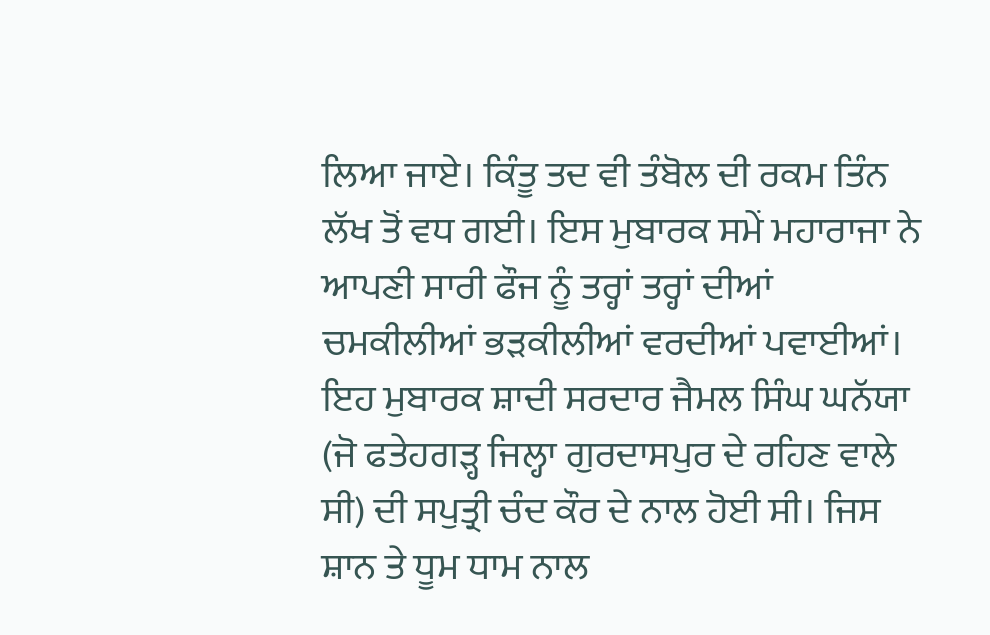ਲਿਆ ਜਾਏ। ਕਿੰਤੂ ਤਦ ਵੀ ਤੰਬੋਲ ਦੀ ਰਕਮ ਤਿੰਨ ਲੱਖ ਤੋਂ ਵਧ ਗਈ। ਇਸ ਮੁਬਾਰਕ ਸਮੇਂ ਮਹਾਰਾਜਾ ਨੇ ਆਪਣੀ ਸਾਰੀ ਫੌਜ ਨੂੰ ਤਰ੍ਹਾਂ ਤਰ੍ਹਾਂ ਦੀਆਂ ਚਮਕੀਲੀਆਂ ਭੜਕੀਲੀਆਂ ਵਰਦੀਆਂ ਪਵਾਈਆਂ। ਇਹ ਮੁਬਾਰਕ ਸ਼ਾਦੀ ਸਰਦਾਰ ਜੈਮਲ ਸਿੰਘ ਘਨੱਯਾ (ਜੋ ਫਤੇਹਗੜ੍ਹ ਜਿਲ੍ਹਾ ਗੁਰਦਾਸਪੁਰ ਦੇ ਰਹਿਣ ਵਾਲੇ ਸੀ) ਦੀ ਸਪੁਤ੍ਰੀ ਚੰਦ ਕੌਰ ਦੇ ਨਾਲ ਹੋਈ ਸੀ। ਜਿਸ ਸ਼ਾਨ ਤੇ ਧੂਮ ਧਾਮ ਨਾਲ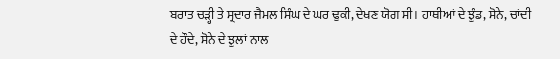ਬਰਾਤ ਚੜ੍ਹੀ ਤੇ ਸ੍ਰਦਾਰ ਜੈਮਲ ਸਿੰਘ ਦੇ ਘਰ ਢੁਕੀ, ਦੇਖਣ ਯੋਗ ਸੀ। ਹਾਥੀਆਂ ਦੇ ਝੁੰਡ, ਸੋਨੇ, ਚਾਂਦੀ ਦੇ ਹੌਦੇ, ਸੋਨੇ ਦੇ ਝੁਲਾਂ ਨਾਲ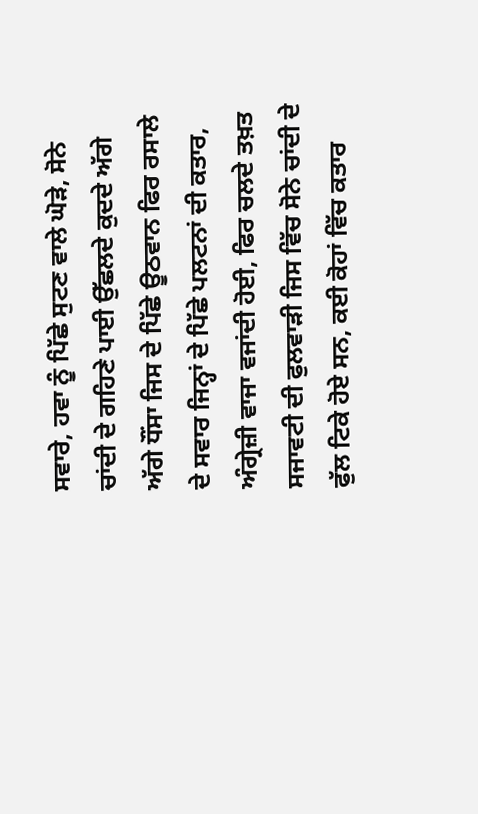ਸਵਾਰੇ, ਹਵਾ ਨੂੰ ਪਿੱਛੇ ਸੁਟਣ ਵਾਲੇ ਘੋੜੇ, ਸੋਨੇ ਚਾਂਦੀ ਦੇ ਗਹਿਣੇ ਪਾਈ ਉੱਛਲਦੇ ਕੁਦਦੇ ਅੱਗੇ ਅੱਗੇ ਧੌਂਸਾ ਜਿਸ ਦੇ ਪਿੱਛੇ ਊਠਵਾਨ ਫਿਰ ਰਸਾਲੇ ਦੇ ਸਵਾਰ ਜਿਨ੍ਹਾਂ ਦੇ ਪਿੱਛੇ ਪਲਟਨਾਂ ਦੀ ਕਤਾਰ, ਅੰਗ੍ਰੇਜ਼ੀ ਵਾਜਾ ਵਜਾਂਦੀ ਹੋਈ, ਫਿਰ ਚਲਦੇ ਤਖ਼ਤ ਸਜਾਵਟੀ ਦੀ ਫੁਲਵਾੜੀ ਜਿਸ ਵਿੱਚ ਸੋਨੇ ਚਾਂਦੀ ਦੇ ਫੁੱਲ ਟਿਕੇ ਹੋਏ ਸਨ, ਕਈ ਕੋਹਾਂ ਵਿੱਚ ਕਤਾਰ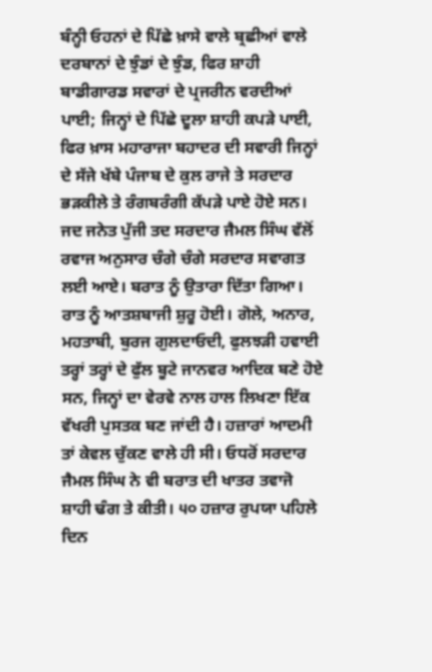ਬੰਨ੍ਹੀ ਓਹਨਾਂ ਦੇ ਪਿੱਛੇ ਖ਼ਾਸੇ ਵਾਲੇ ਬ੍ਰਛੀਆਂ ਵਾਲੇ ਦਰਬਾਨਾਂ ਦੇ ਝੁੰਡਾਂ ਦੇ ਝੁੰਡ, ਫਿਰ ਸ਼ਾਹੀ ਬਾਡੀਗਾਰਡ ਸਵਾਰਾਂ ਦੇ ਪ੍ਰਜਰੀਨ ਵਰਦੀਆਂ ਪਾਈ; ਜਿਨ੍ਹਾਂ ਦੇ ਪਿੱਛੇ ਦੂਲਾ ਸ਼ਾਹੀ ਕਪੜੇ ਪਾਈ, ਫਿਰ ਖ਼ਾਸ ਮਹਾਰਾਜਾ ਬਹਾਦਰ ਦੀ ਸਵਾਰੀ ਜਿਨ੍ਹਾਂ ਦੇ ਸੱਜੇ ਖੱਬੇ ਪੰਜਾਬ ਦੇ ਕੁਲ ਰਾਜੇ ਤੇ ਸਰਦਾਰ ਭੜਕੀਲੇ ਤੇ ਰੰਗਬਰੰਗੀ ਕੱਪੜੇ ਪਾਏ ਹੋਏ ਸਨ।
ਜਦ ਜਨੇਤ ਪੁੱਜੀ ਤਦ ਸਰਦਾਰ ਜੈਮਲ ਸਿੰਘ ਵੱਲੋਂ ਰਵਾਜ ਅਨੁਸਾਰ ਚੰਗੇ ਚੰਗੇ ਸਰਦਾਰ ਸਵਾਗਤ ਲਈ ਆਏ। ਬਰਾਤ ਨੂੰ ਉਤਾਰਾ ਦਿੱਤਾ ਗਿਆ। ਰਾਤ ਨੂੰ ਆਤਸ਼ਬਾਜੀ ਸ਼ੁਰੂ ਹੋਈ। ਗੋਲੇ, ਅਨਾਰ, ਮਹਤਾਬੀ, ਬੁਰਜ ਗੁਲਦਾਓਦੀ, ਫੁਲਝੜੀ ਹਵਾਈ ਤਰ੍ਹਾਂ ਤਰ੍ਹਾਂ ਦੇ ਫੁੱਲ ਬੂਟੇ ਜਾਨਵਰ ਆਦਿਕ ਬਣੇ ਹੋਏ ਸਨ, ਜਿਨ੍ਹਾਂ ਦਾ ਵੇਰਵੇ ਨਾਲ ਹਾਲ ਲਿਖਣਾ ਇੱਕ ਵੱਖਰੀ ਪੁਸਤਕ ਬਣ ਜਾਂਦੀ ਹੈ। ਹਜ਼ਾਰਾਂ ਆਦਮੀ ਤਾਂ ਕੇਵਲ ਚੁੱਕਣ ਵਾਲੇ ਹੀ ਸੀ। ਓਧਰੋਂ ਸਰਦਾਰ ਜੈਮਲ ਸਿੰਘ ਨੇ ਵੀ ਬਰਾਤ ਦੀ ਖਾਤਰ ਤਵਾਜੋ ਸ਼ਾਹੀ ਢੰਗ ਤੇ ਕੀਤੀ। ੫੦ ਹਜ਼ਾਰ ਰੁਪਯਾ ਪਹਿਲੇ ਦਿਨ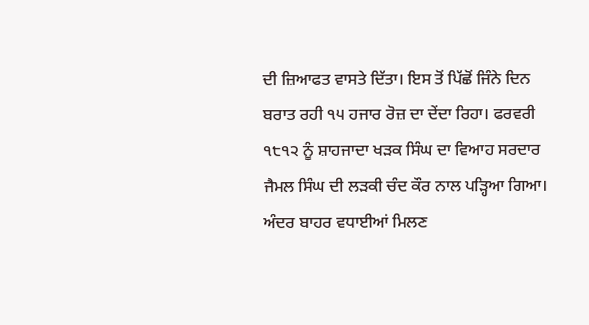ਦੀ ਜ਼ਿਆਫਤ ਵਾਸਤੇ ਦਿੱਤਾ। ਇਸ ਤੋਂ ਪਿੱਛੋਂ ਜਿੰਨੇ ਦਿਨ ਬਰਾਤ ਰਹੀ ੧੫ ਹਜਾਰ ਰੋਜ਼ ਦਾ ਦੇਂਦਾ ਰਿਹਾ। ਫਰਵਰੀ ੧੮੧੨ ਨੂੰ ਸ਼ਾਹਜਾਦਾ ਖੜਕ ਸਿੰਘ ਦਾ ਵਿਆਹ ਸਰਦਾਰ ਜੈਮਲ ਸਿੰਘ ਦੀ ਲੜਕੀ ਚੰਦ ਕੌਰ ਨਾਲ ਪੜ੍ਹਿਆ ਗਿਆ। ਅੰਦਰ ਬਾਹਰ ਵਧਾਈਆਂ ਮਿਲਣ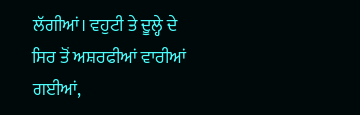ਲੱਗੀਆਂ। ਵਹੁਟੀ ਤੇ ਦੂਲ੍ਹੇ ਦੇ ਸਿਰ ਤੋਂ ਅਸ਼ਰਫੀਆਂ ਵਾਰੀਆਂ ਗਈਆਂ,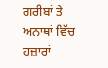ਗਰੀਬਾਂ ਤੇ ਅਨਾਥਾਂ ਵਿੱਚ ਹਜ਼ਾਰਾਂ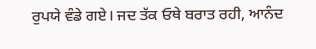ਰੁਪਯੇ ਵੰਡੇ ਗਏ। ਜਦ ਤੱਕ ਓਥੇ ਬਰਾਤ ਰਹੀ, ਆਨੰਦ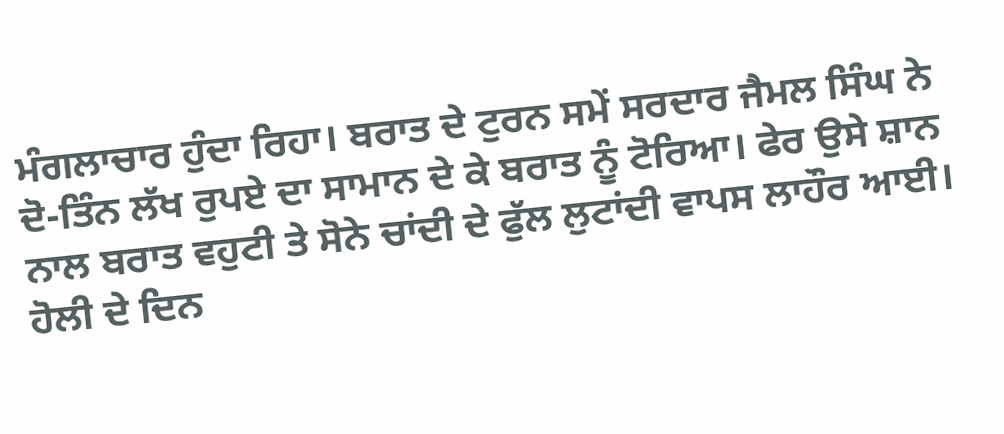ਮੰਗਲਾਚਾਰ ਹੁੰਦਾ ਰਿਹਾ। ਬਰਾਤ ਦੇ ਟੁਰਨ ਸਮੇਂ ਸਰਦਾਰ ਜੈਮਲ ਸਿੰਘ ਨੇ ਦੋ-ਤਿੰਨ ਲੱਖ ਰੁਪਏ ਦਾ ਸਾਮਾਨ ਦੇ ਕੇ ਬਰਾਤ ਨੂੰ ਟੋਰਿਆ। ਫੇਰ ਉਸੇ ਸ਼ਾਨ ਨਾਲ ਬਰਾਤ ਵਹੁਟੀ ਤੇ ਸੋਨੇ ਚਾਂਦੀ ਦੇ ਫੁੱਲ ਲੁਟਾਂਦੀ ਵਾਪਸ ਲਾਹੌਰ ਆਈ। ਹੋਲੀ ਦੇ ਦਿਨ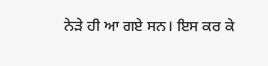ਨੇੜੇ ਹੀ ਆ ਗਏ ਸਨ। ਇਸ ਕਰ ਕੇ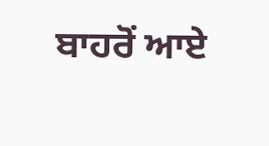ਬਾਹਰੋਂ ਆਏ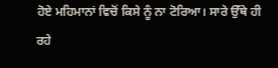ਹੋਏ ਮਹਿਮਾਨਾਂ ਵਿਚੋਂ ਕਿਸੇ ਨੂੰ ਨਾ ਟੋਰਿਆ। ਸਾਰੇ ਉੱਥੇ ਹੀ ਰਹੇ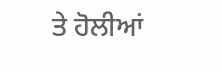ਤੇ ਹੋਲੀਆਂ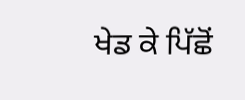ਖੇਡ ਕੇ ਪਿੱਛੋਂ